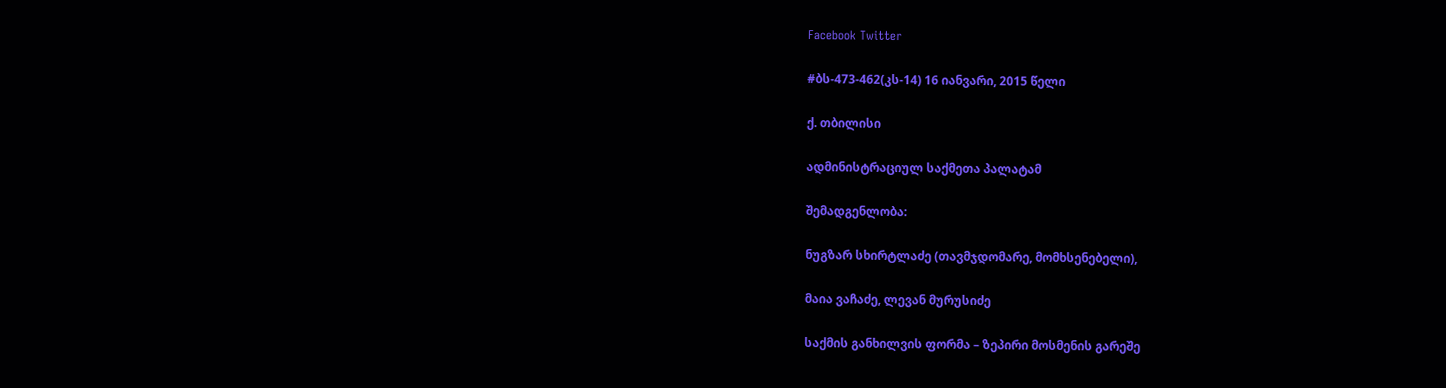Facebook Twitter

#ბს-473-462(კს-14) 16 იანვარი, 2015 წელი

ქ. თბილისი

ადმინისტრაციულ საქმეთა პალატამ

შემადგენლობა:

ნუგზარ სხირტლაძე (თავმჯდომარე, მომხსენებელი),

მაია ვაჩაძე, ლევან მურუსიძე

საქმის განხილვის ფორმა – ზეპირი მოსმენის გარეშე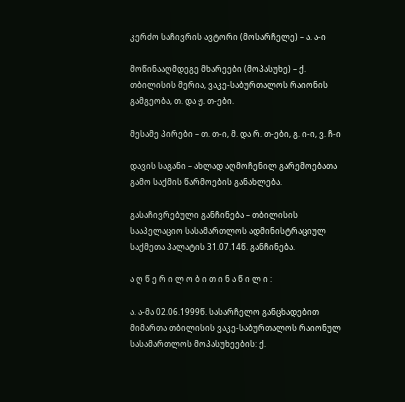კერძო საჩივრის ავტორი (მოსარჩელე) – ა. ა-ი

მოწინააღმდეგე მხარეები (მოპასუხე) – ქ. თბილისის მერია, ვაკე-საბურთალოს რაიონის გამგეობა, თ. და ჟ. თ-ები.

მესამე პირები – თ. თ-ი, მ. და რ. თ-ები, გ. ი-ი, ვ. ჩ-ი

დავის საგანი – ახლად აღმოჩენილ გარემოებათა გამო საქმის წარმოების განახლება.

გასაჩივრებული განჩინება – თბილისის სააპელაციო სასამართლოს ადმინისტრაციულ საქმეთა პალატის 31.07.14წ. განჩინება.

ა ღ წ ე რ ი ლ ო ბ ი თ ი ნ ა წ ი ლ ი :

ა. ა-მა 02.06.1999წ. სასარჩელო განცხადებით მიმართა თბილისის ვაკე-საბურთალოს რაიონულ სასამართლოს მოპასუხეების: ქ.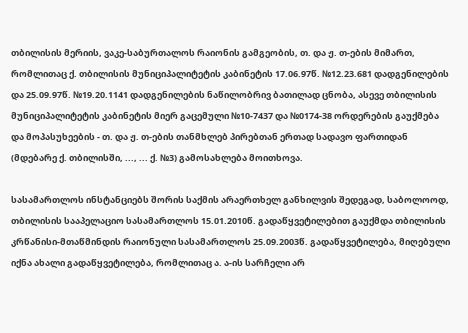თბილისის მერიის, ვაკე-საბურთალოს რაიონის გამგეობის, თ. და ჟ. თ-ების მიმართ, რომლითაც ქ. თბილისის მუნიციპალიტეტის კაბინეტის 17.06.97წ. №12.23.681 დადგენილების და 25.09.97წ. №19.20.1141 დადგენილების ნაწილობრივ ბათილად ცნობა, ასევე თბილისის მუნიციპალიტეტის კაბინეტის მიერ გაცემული №10-7437 და №0174-38 ორდერების გაუქმება და მოპასუხეების - თ. და ჟ. თ-ების თანმხლებ პირებთან ერთად სადავო ფართიდან (მდებარე ქ. თბილისში, ..., ... ქ. №3) გამოსახლება მოითხოვა.

სასამართლოს ინსტანციებს შორის საქმის არაერთხელ განხილვის შედეგად, საბოლოოდ, თბილისის სააპელაციო სასამართლოს 15.01.2010წ. გადაწყვეტილებით გაუქმდა თბილისის კრწანისი-მთაწმინდის რაიონული სასამართლოს 25.09.2003წ. გადაწყვეტილება, მიღებული იქნა ახალი გადაწყვეტილება, რომლითაც ა. ა-ის სარჩელი არ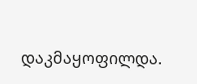დაკმაყოფილდა.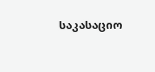საკასაციო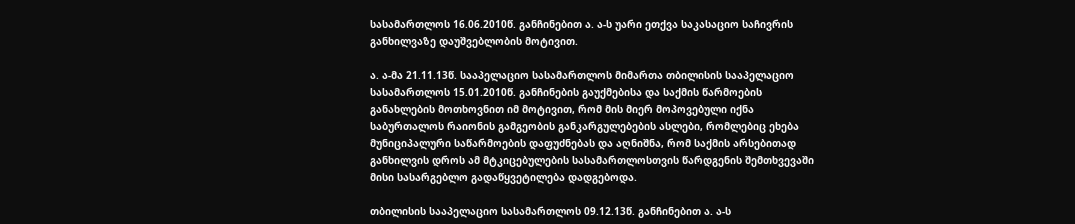სასამართლოს 16.06.2010წ. განჩინებით ა. ა-ს უარი ეთქვა საკასაციო საჩივრის განხილვაზე დაუშვებლობის მოტივით.

ა. ა-მა 21.11.13წ. სააპელაციო სასამართლოს მიმართა თბილისის სააპელაციო სასამართლოს 15.01.2010წ. განჩინების გაუქმებისა და საქმის წარმოების განახლების მოთხოვნით იმ მოტივით, რომ მის მიერ მოპოვებული იქნა საბურთალოს რაიონის გამგეობის განკარგულებების ასლები, რომლებიც ეხება მუნიციპალური საწარმოების დაფუძნებას და აღნიშნა, რომ საქმის არსებითად განხილვის დროს ამ მტკიცებულების სასამართლოსთვის წარდგენის შემთხვევაში მისი სასარგებლო გადაწყვეტილება დადგებოდა.

თბილისის სააპელაციო სასამართლოს 09.12.13წ. განჩინებით ა. ა-ს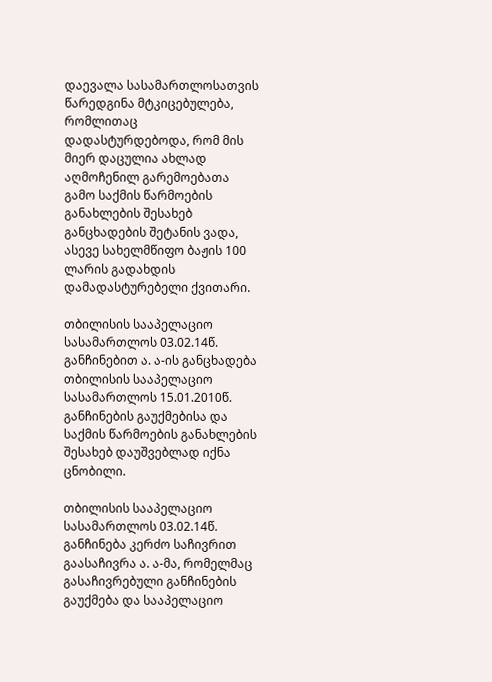დაევალა სასამართლოსათვის წარედგინა მტკიცებულება, რომლითაც დადასტურდებოდა, რომ მის მიერ დაცულია ახლად აღმოჩენილ გარემოებათა გამო საქმის წარმოების განახლების შესახებ განცხადების შეტანის ვადა, ასევე სახელმწიფო ბაჟის 100 ლარის გადახდის დამადასტურებელი ქვითარი.

თბილისის სააპელაციო სასამართლოს 03.02.14წ. განჩინებით ა. ა-ის განცხადება თბილისის სააპელაციო სასამართლოს 15.01.2010წ. განჩინების გაუქმებისა და საქმის წარმოების განახლების შესახებ დაუშვებლად იქნა ცნობილი.

თბილისის სააპელაციო სასამართლოს 03.02.14წ. განჩინება კერძო საჩივრით გაასაჩივრა ა. ა-მა, რომელმაც გასაჩივრებული განჩინების გაუქმება და სააპელაციო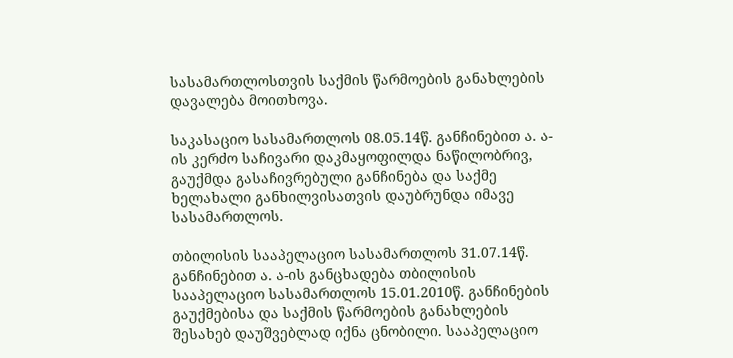სასამართლოსთვის საქმის წარმოების განახლების დავალება მოითხოვა.

საკასაციო სასამართლოს 08.05.14წ. განჩინებით ა. ა-ის კერძო საჩივარი დაკმაყოფილდა ნაწილობრივ, გაუქმდა გასაჩივრებული განჩინება და საქმე ხელახალი განხილვისათვის დაუბრუნდა იმავე სასამართლოს.

თბილისის სააპელაციო სასამართლოს 31.07.14წ. განჩინებით ა. ა-ის განცხადება თბილისის სააპელაციო სასამართლოს 15.01.2010წ. განჩინების გაუქმებისა და საქმის წარმოების განახლების შესახებ დაუშვებლად იქნა ცნობილი. სააპელაციო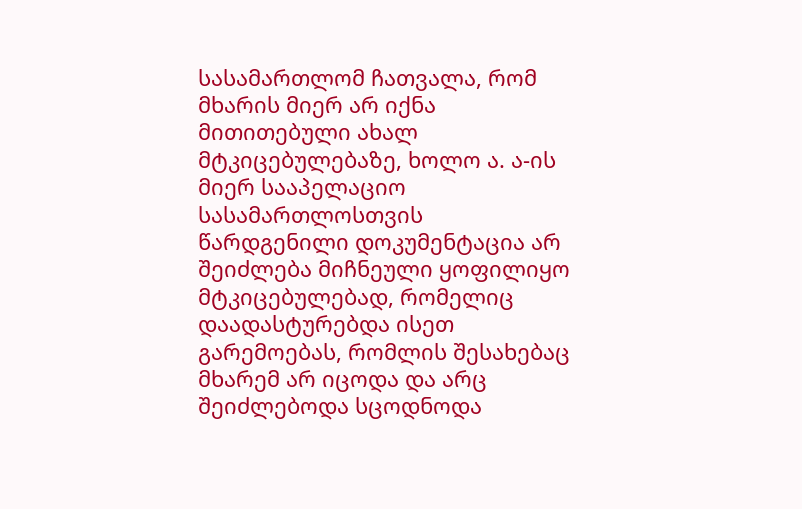სასამართლომ ჩათვალა, რომ მხარის მიერ არ იქნა მითითებული ახალ მტკიცებულებაზე, ხოლო ა. ა-ის მიერ სააპელაციო სასამართლოსთვის წარდგენილი დოკუმენტაცია არ შეიძლება მიჩნეული ყოფილიყო მტკიცებულებად, რომელიც დაადასტურებდა ისეთ გარემოებას, რომლის შესახებაც მხარემ არ იცოდა და არც შეიძლებოდა სცოდნოდა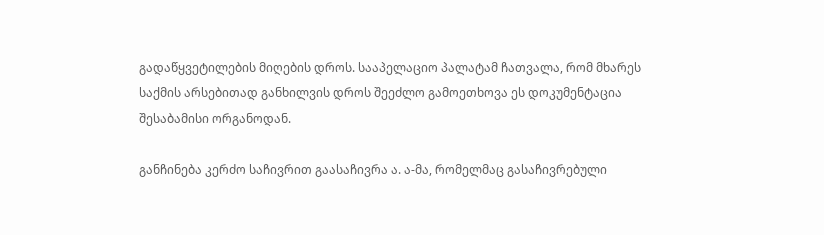გადაწყვეტილების მიღების დროს. სააპელაციო პალატამ ჩათვალა, რომ მხარეს საქმის არსებითად განხილვის დროს შეეძლო გამოეთხოვა ეს დოკუმენტაცია შესაბამისი ორგანოდან.

განჩინება კერძო საჩივრით გაასაჩივრა ა. ა-მა, რომელმაც გასაჩივრებული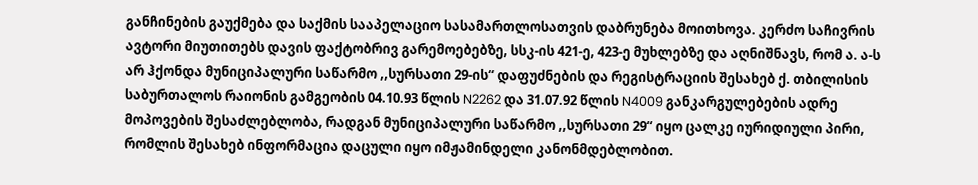განჩინების გაუქმება და საქმის სააპელაციო სასამართლოსათვის დაბრუნება მოითხოვა. კერძო საჩივრის ავტორი მიუთითებს დავის ფაქტობრივ გარემოებებზე, სსკ-ის 421-ე, 423-ე მუხლებზე და აღნიშნავს, რომ ა. ა-ს არ ჰქონდა მუნიციპალური საწარმო ,,სურსათი 29-ის“ დაფუძნების და რეგისტრაციის შესახებ ქ. თბილისის საბურთალოს რაიონის გამგეობის 04.10.93 წლის N2262 და 31.07.92 წლის N4009 განკარგულებების ადრე მოპოვების შესაძლებლობა, რადგან მუნიციპალური საწარმო ,,სურსათი 29“ იყო ცალკე იურიდიული პირი, რომლის შესახებ ინფორმაცია დაცული იყო იმჟამინდელი კანონმდებლობით.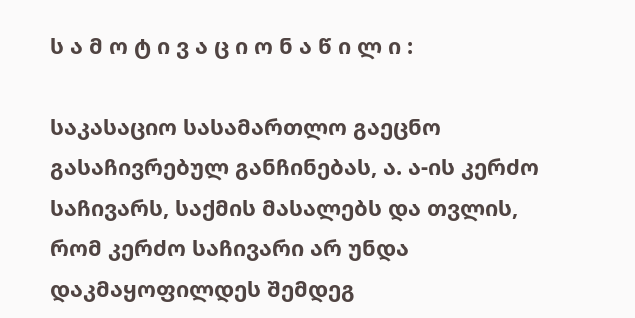ს ა მ ო ტ ი ვ ა ც ი ო ნ ა წ ი ლ ი :

საკასაციო სასამართლო გაეცნო გასაჩივრებულ განჩინებას, ა. ა-ის კერძო საჩივარს, საქმის მასალებს და თვლის, რომ კერძო საჩივარი არ უნდა დაკმაყოფილდეს შემდეგ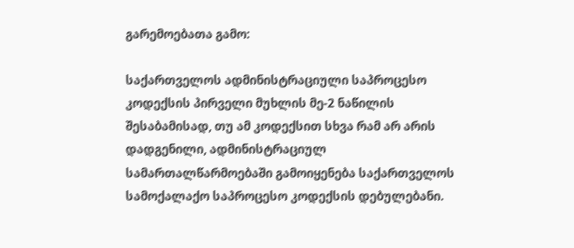გარემოებათა გამო:

საქართველოს ადმინისტრაციული საპროცესო კოდექსის პირველი მუხლის მე-2 ნაწილის შესაბამისად, თუ ამ კოდექსით სხვა რამ არ არის დადგენილი, ადმინისტრაციულ სამართალწარმოებაში გამოიყენება საქართველოს სამოქალაქო საპროცესო კოდექსის დებულებანი.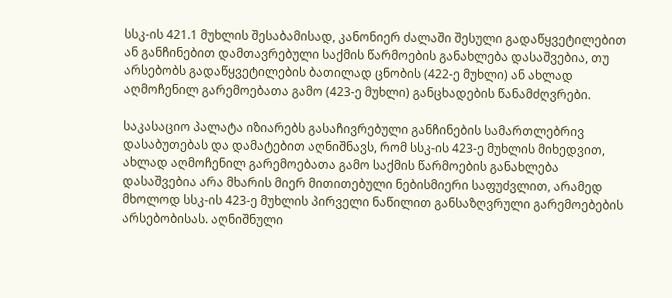სსკ-ის 421.1 მუხლის შესაბამისად, კანონიერ ძალაში შესული გადაწყვეტილებით ან განჩინებით დამთავრებული საქმის წარმოების განახლება დასაშვებია, თუ არსებობს გადაწყვეტილების ბათილად ცნობის (422-ე მუხლი) ან ახლად აღმოჩენილ გარემოებათა გამო (423-ე მუხლი) განცხადების წანამძღვრები.

საკასაციო პალატა იზიარებს გასაჩივრებული განჩინების სამართლებრივ დასაბუთებას და დამატებით აღნიშნავს, რომ სსკ-ის 423-ე მუხლის მიხედვით, ახლად აღმოჩენილ გარემოებათა გამო საქმის წარმოების განახლება დასაშვებია არა მხარის მიერ მითითებული ნებისმიერი საფუძვლით, არამედ მხოლოდ სსკ-ის 423-ე მუხლის პირველი ნაწილით განსაზღვრული გარემოებების არსებობისას. აღნიშნული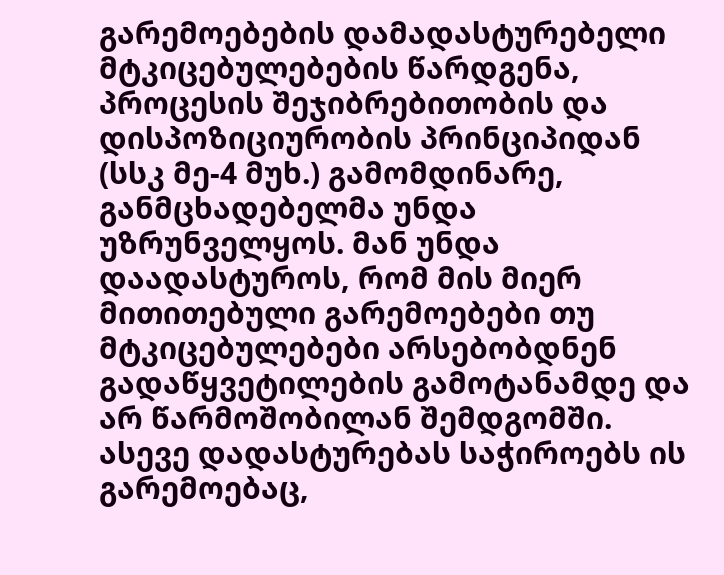გარემოებების დამადასტურებელი მტკიცებულებების წარდგენა, პროცესის შეჯიბრებითობის და დისპოზიციურობის პრინციპიდან (სსკ მე-4 მუხ.) გამომდინარე, განმცხადებელმა უნდა უზრუნველყოს. მან უნდა დაადასტუროს, რომ მის მიერ მითითებული გარემოებები თუ მტკიცებულებები არსებობდნენ გადაწყვეტილების გამოტანამდე და არ წარმოშობილან შემდგომში. ასევე დადასტურებას საჭიროებს ის გარემოებაც,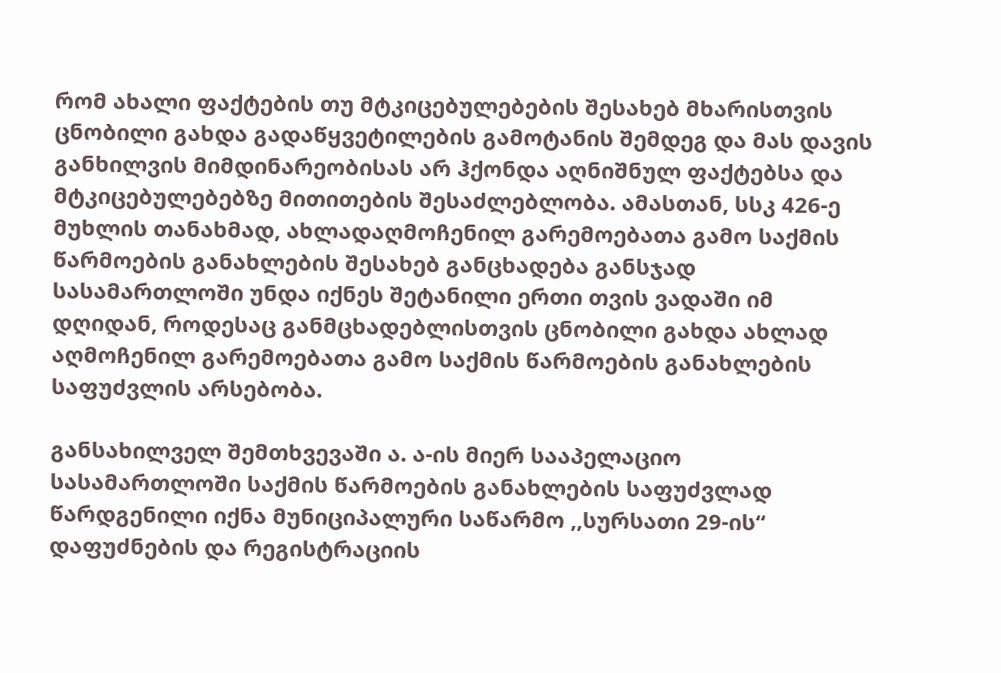რომ ახალი ფაქტების თუ მტკიცებულებების შესახებ მხარისთვის ცნობილი გახდა გადაწყვეტილების გამოტანის შემდეგ და მას დავის განხილვის მიმდინარეობისას არ ჰქონდა აღნიშნულ ფაქტებსა და მტკიცებულებებზე მითითების შესაძლებლობა. ამასთან, სსკ 426-ე მუხლის თანახმად, ახლადაღმოჩენილ გარემოებათა გამო საქმის წარმოების განახლების შესახებ განცხადება განსჯად სასამართლოში უნდა იქნეს შეტანილი ერთი თვის ვადაში იმ დღიდან, როდესაც განმცხადებლისთვის ცნობილი გახდა ახლად აღმოჩენილ გარემოებათა გამო საქმის წარმოების განახლების საფუძვლის არსებობა.

განსახილველ შემთხვევაში ა. ა-ის მიერ სააპელაციო სასამართლოში საქმის წარმოების განახლების საფუძვლად წარდგენილი იქნა მუნიციპალური საწარმო ,,სურსათი 29-ის“ დაფუძნების და რეგისტრაციის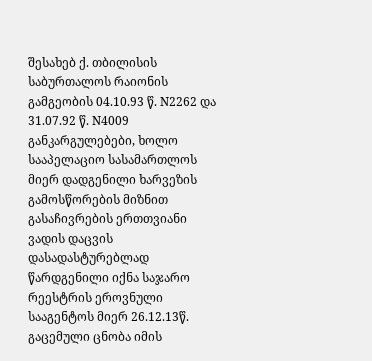შესახებ ქ. თბილისის საბურთალოს რაიონის გამგეობის 04.10.93 წ. N2262 და 31.07.92 წ. N4009 განკარგულებები, ხოლო სააპელაციო სასამართლოს მიერ დადგენილი ხარვეზის გამოსწორების მიზნით გასაჩივრების ერთთვიანი ვადის დაცვის დასადასტურებლად წარდგენილი იქნა საჯარო რეესტრის ეროვნული სააგენტოს მიერ 26.12.13წ. გაცემული ცნობა იმის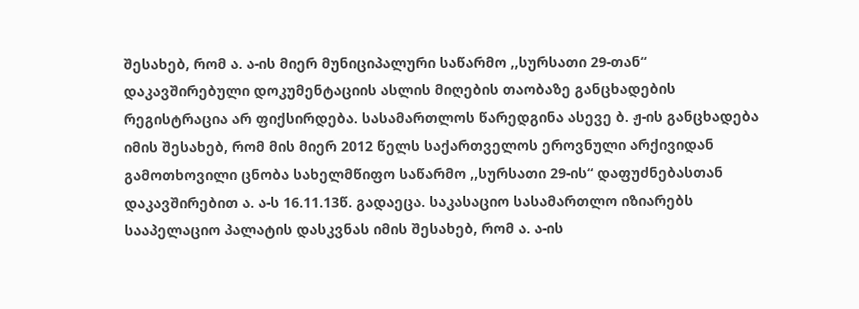შესახებ, რომ ა. ა-ის მიერ მუნიციპალური საწარმო ,,სურსათი 29-თან“ დაკავშირებული დოკუმენტაციის ასლის მიღების თაობაზე განცხადების რეგისტრაცია არ ფიქსირდება. სასამართლოს წარედგინა ასევე ბ. ჟ-ის განცხადება იმის შესახებ, რომ მის მიერ 2012 წელს საქართველოს ეროვნული არქივიდან გამოთხოვილი ცნობა სახელმწიფო საწარმო ,,სურსათი 29-ის“ დაფუძნებასთან დაკავშირებით ა. ა-ს 16.11.13წ. გადაეცა. საკასაციო სასამართლო იზიარებს სააპელაციო პალატის დასკვნას იმის შესახებ, რომ ა. ა-ის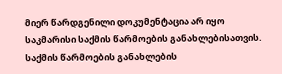მიერ წარდგენილი დოკუმენტაცია არ იყო საკმარისი საქმის წარმოების განახლებისათვის. საქმის წარმოების განახლების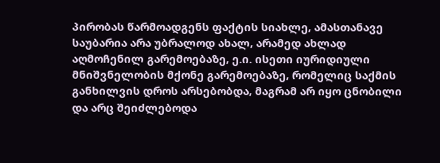პირობას წარმოადგენს ფაქტის სიახლე, ამასთანავე საუბარია არა უბრალოდ ახალ, არამედ ახლად აღმოჩენილ გარემოებაზე, ე.ი. ისეთი იურიდიული მნიშვნელობის მქონე გარემოებაზე, რომელიც საქმის განხილვის დროს არსებობდა, მაგრამ არ იყო ცნობილი და არც შეიძლებოდა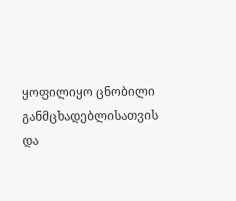ყოფილიყო ცნობილი განმცხადებლისათვის და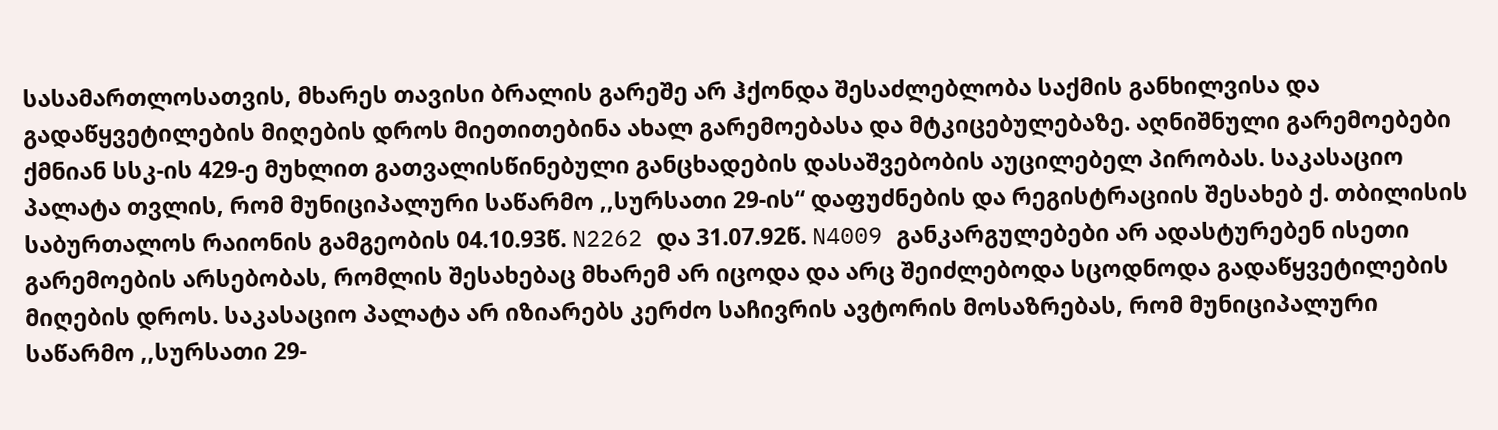სასამართლოსათვის, მხარეს თავისი ბრალის გარეშე არ ჰქონდა შესაძლებლობა საქმის განხილვისა და გადაწყვეტილების მიღების დროს მიეთითებინა ახალ გარემოებასა და მტკიცებულებაზე. აღნიშნული გარემოებები ქმნიან სსკ-ის 429-ე მუხლით გათვალისწინებული განცხადების დასაშვებობის აუცილებელ პირობას. საკასაციო პალატა თვლის, რომ მუნიციპალური საწარმო ,,სურსათი 29-ის“ დაფუძნების და რეგისტრაციის შესახებ ქ. თბილისის საბურთალოს რაიონის გამგეობის 04.10.93წ. N2262 და 31.07.92წ. N4009 განკარგულებები არ ადასტურებენ ისეთი გარემოების არსებობას, რომლის შესახებაც მხარემ არ იცოდა და არც შეიძლებოდა სცოდნოდა გადაწყვეტილების მიღების დროს. საკასაციო პალატა არ იზიარებს კერძო საჩივრის ავტორის მოსაზრებას, რომ მუნიციპალური საწარმო ,,სურსათი 29-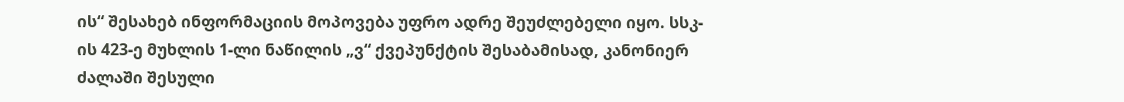ის“ შესახებ ინფორმაციის მოპოვება უფრო ადრე შეუძლებელი იყო. სსკ-ის 423-ე მუხლის 1-ლი ნაწილის „ვ“ ქვეპუნქტის შესაბამისად, კანონიერ ძალაში შესული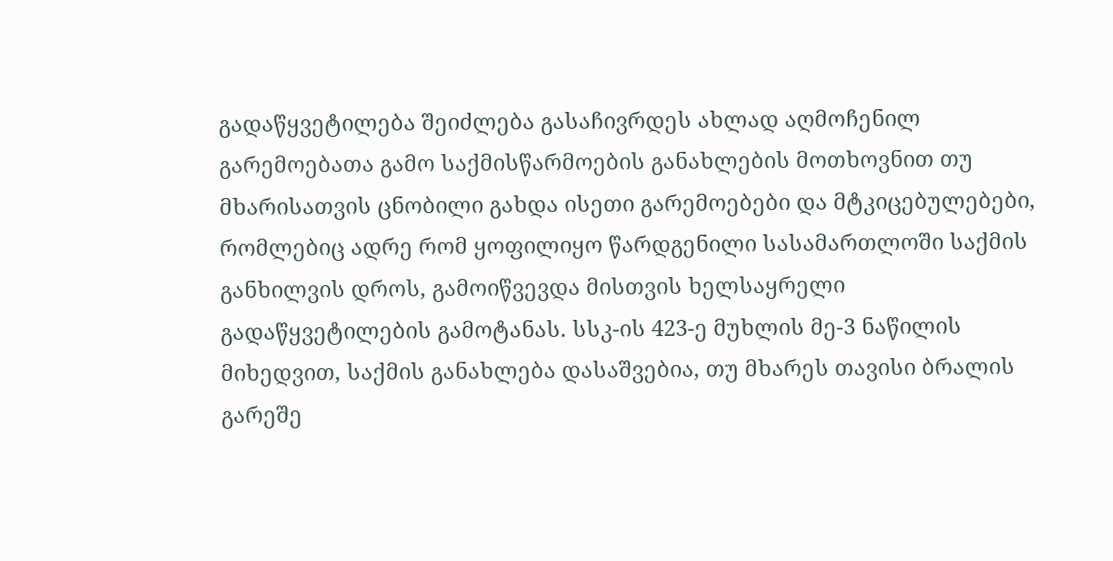გადაწყვეტილება შეიძლება გასაჩივრდეს ახლად აღმოჩენილ გარემოებათა გამო საქმისწარმოების განახლების მოთხოვნით თუ მხარისათვის ცნობილი გახდა ისეთი გარემოებები და მტკიცებულებები, რომლებიც ადრე რომ ყოფილიყო წარდგენილი სასამართლოში საქმის განხილვის დროს, გამოიწვევდა მისთვის ხელსაყრელი გადაწყვეტილების გამოტანას. სსკ-ის 423-ე მუხლის მე-3 ნაწილის მიხედვით, საქმის განახლება დასაშვებია, თუ მხარეს თავისი ბრალის გარეშე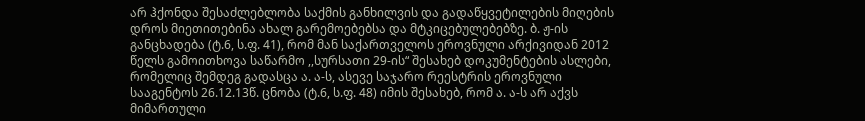არ ჰქონდა შესაძლებლობა საქმის განხილვის და გადაწყვეტილების მიღების დროს მიეთითებინა ახალ გარემოებებსა და მტკიცებულებებზე. ბ. ჟ-ის განცხადება (ტ.6, ს.ფ. 41), რომ მან საქართველოს ეროვნული არქივიდან 2012 წელს გამოითხოვა საწარმო ,,სურსათი 29-ის“ შესახებ დოკუმენტების ასლები, რომელიც შემდეგ გადასცა ა. ა-ს, ასევე საჯარო რეესტრის ეროვნული სააგენტოს 26.12.13წ. ცნობა (ტ.6, ს.ფ. 48) იმის შესახებ, რომ ა. ა-ს არ აქვს მიმართული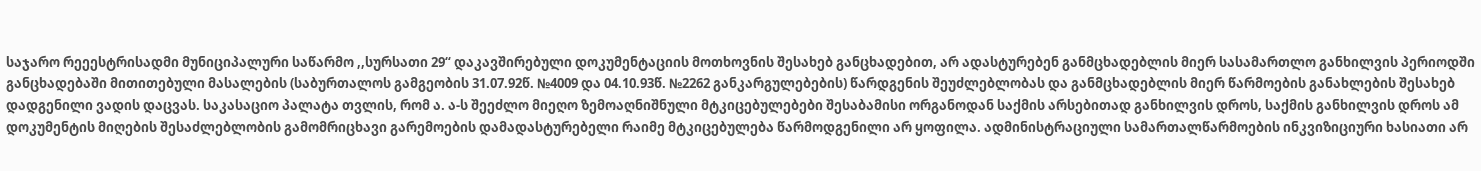საჯარო რეეესტრისადმი მუნიციპალური საწარმო ,,სურსათი 29“ დაკავშირებული დოკუმენტაციის მოთხოვნის შესახებ განცხადებით, არ ადასტურებენ განმცხადებლის მიერ სასამართლო განხილვის პერიოდში განცხადებაში მითითებული მასალების (საბურთალოს გამგეობის 31.07.92წ. №4009 და 04.10.93წ. №2262 განკარგულებების) წარდგენის შეუძლებლობას და განმცხადებლის მიერ წარმოების განახლების შესახებ დადგენილი ვადის დაცვას. საკასაციო პალატა თვლის, რომ ა. ა-ს შეეძლო მიეღო ზემოაღნიშნული მტკიცებულებები შესაბამისი ორგანოდან საქმის არსებითად განხილვის დროს, საქმის განხილვის დროს ამ დოკუმენტის მიღების შესაძლებლობის გამომრიცხავი გარემოების დამადასტურებელი რაიმე მტკიცებულება წარმოდგენილი არ ყოფილა. ადმინისტრაციული სამართალწარმოების ინკვიზიციური ხასიათი არ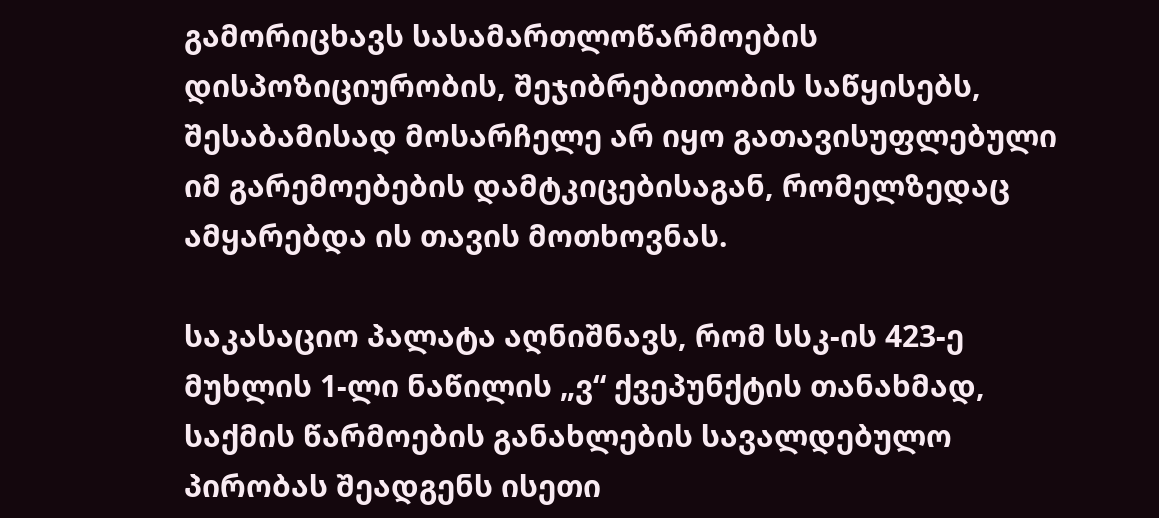გამორიცხავს სასამართლოწარმოების დისპოზიციურობის, შეჯიბრებითობის საწყისებს, შესაბამისად მოსარჩელე არ იყო გათავისუფლებული იმ გარემოებების დამტკიცებისაგან, რომელზედაც ამყარებდა ის თავის მოთხოვნას.

საკასაციო პალატა აღნიშნავს, რომ სსკ-ის 423-ე მუხლის 1-ლი ნაწილის „ვ“ ქვეპუნქტის თანახმად, საქმის წარმოების განახლების სავალდებულო პირობას შეადგენს ისეთი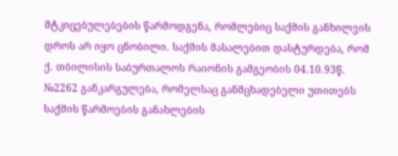მტკიცებულებების წარმოდგენა, რომლებიც საქმის განხილვის დროს არ იყო ცნობილი. საქმის მასალებით დასტურდება, რომ ქ. თბილისის საბურთალოს რაიონის გამგეობის 04.10.93წ. №2262 განკარგულება, რომელსაც განმცხადებელი უთითებს საქმის წარმოების განახლების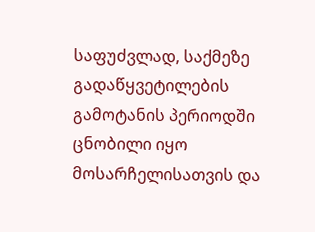საფუძვლად, საქმეზე გადაწყვეტილების გამოტანის პერიოდში ცნობილი იყო მოსარჩელისათვის და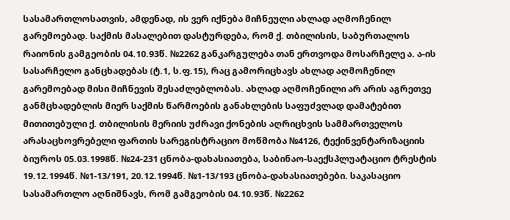სასამართლოსათვის, ამდენად, ის ვერ იქნება მიჩნეული ახლად აღმოჩენილ გარემოებად. საქმის მასალებით დასტურდება, რომ ქ. თბილისის, საბურთალოს რაიონის გამგეობის 04.10.93წ. №2262 განკარგულება თან ერთვოდა მოსარჩელე ა. ა-ის სასარჩელო განცხადებას (ტ.1, ს.ფ.15), რაც გამორიცხავს ახლად აღმოჩენილ გარემოებად მისი მიჩნევის შესაძლებლობას. ახლად აღმოჩენილი არ არის აგრეთვე განმცხადებლის მიერ საქმის წარმოების განახლების საფუძვლად დამატებით მითითებული ქ. თბილისის მერიის უძრავი ქონების აღრიცხვის სამმართველოს არასაცხოვრებელი ფართის სარეგისტრაციო მოწმობა №4126, ტექინვენტარიზაციის ბიუროს 05.03.1998წ. №24-231 ცნობა-დახასიათება, საბინაო-საექსპლუატაციო ტრესტის 19.12.1994წ. №1-13/191, 20.12.1994წ. №1-13/193 ცნობა-დახასიათებები. საკასაციო სასამართლო აღნიშნავს, რომ გამგეობის 04.10.93წ. №2262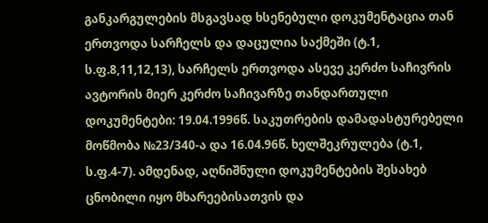განკარგულების მსგავსად ხსენებული დოკუმენტაცია თან ერთვოდა სარჩელს და დაცულია საქმეში (ტ.1, ს.ფ.8,11,12,13), სარჩელს ერთვოდა ასევე კერძო საჩივრის ავტორის მიერ კერძო საჩივარზე თანდართული დოკუმენტები: 19.04.1996წ. საკუთრების დამადასტურებელი მოწმობა №23/340-ა და 16.04.96წ. ხელშეკრულება (ტ.1, ს.ფ.4-7). ამდენად, აღნიშნული დოკუმენტების შესახებ ცნობილი იყო მხარეებისათვის და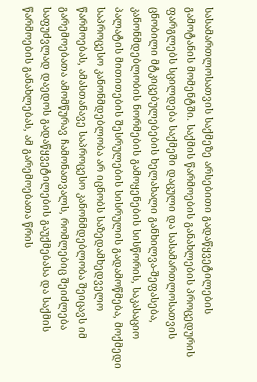სასამართლოსათვის საქმეზე არსებითი გადაწყვეტილების გამოტანის მომენტში. საქმის წარმოების განახლების პროცედურის ფარგლებს სცილდება საქმეში დაცული და სასამართლოსათვის ცნობილი მტკიცებულებების ხელახალი განხილვა-შეფასება, კანონმდებლობის ნორმების გამოყენების სისწორის, საკასაციო პალატის მითითების შესრულების სისრულის გადამოწმება, მოქმედი საპროცესო კანონმდებლობა არ იცნობს საზედამხედველო წარმოებას, ამასთანავე საპროცესო კანონმდებლობა შეიცავს იმ გარემოებათა ამომწურავ ჩამონათვალს, რომლებიც შეიძლება საფუძვლად დაედოს გადაწყვეტილების გაუქმებასა და საქმის წარმოების განახლებას, ამ გარემოებათა წრის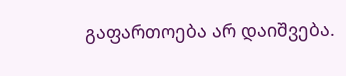გაფართოება არ დაიშვება.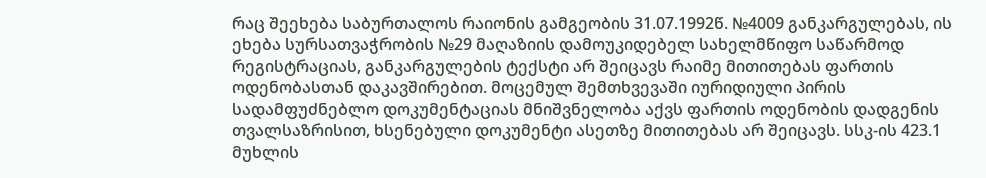რაც შეეხება საბურთალოს რაიონის გამგეობის 31.07.1992წ. №4009 განკარგულებას, ის ეხება სურსათვაჭრობის №29 მაღაზიის დამოუკიდებელ სახელმწიფო საწარმოდ რეგისტრაციას, განკარგულების ტექსტი არ შეიცავს რაიმე მითითებას ფართის ოდენობასთან დაკავშირებით. მოცემულ შემთხვევაში იურიდიული პირის სადამფუძნებლო დოკუმენტაციას მნიშვნელობა აქვს ფართის ოდენობის დადგენის თვალსაზრისით, ხსენებული დოკუმენტი ასეთზე მითითებას არ შეიცავს. სსკ-ის 423.1 მუხლის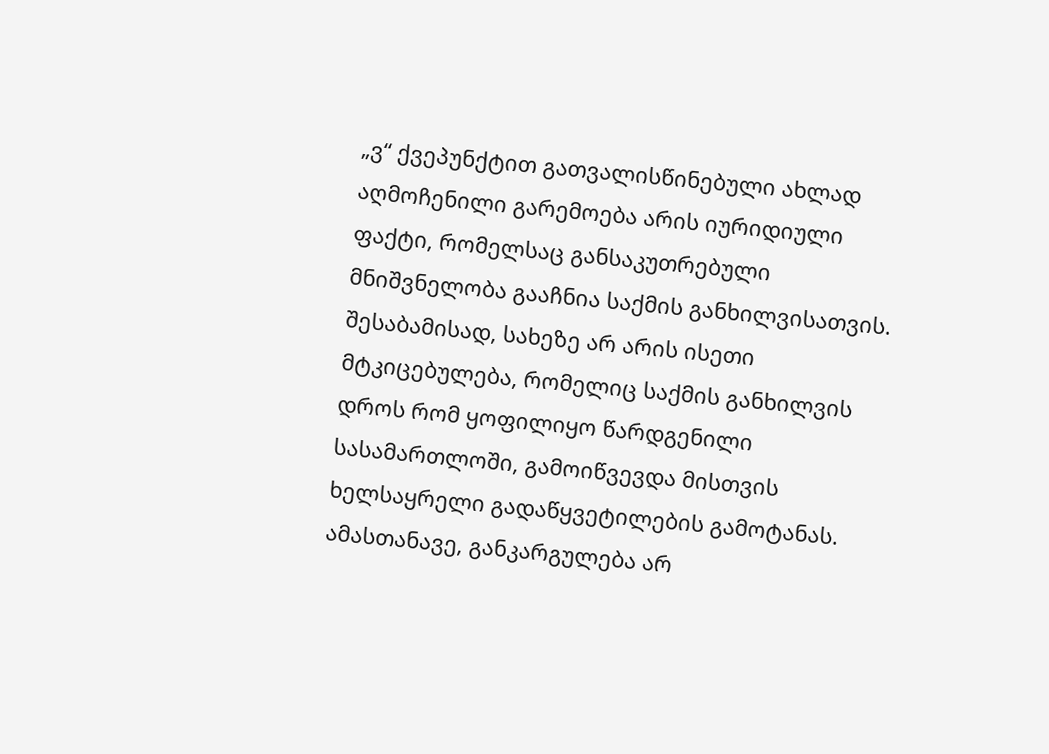„ვ“ ქვეპუნქტით გათვალისწინებული ახლად აღმოჩენილი გარემოება არის იურიდიული ფაქტი, რომელსაც განსაკუთრებული მნიშვნელობა გააჩნია საქმის განხილვისათვის. შესაბამისად, სახეზე არ არის ისეთი მტკიცებულება, რომელიც საქმის განხილვის დროს რომ ყოფილიყო წარდგენილი სასამართლოში, გამოიწვევდა მისთვის ხელსაყრელი გადაწყვეტილების გამოტანას. ამასთანავე, განკარგულება არ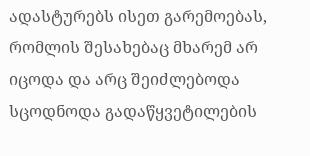ადასტურებს ისეთ გარემოებას, რომლის შესახებაც მხარემ არ იცოდა და არც შეიძლებოდა სცოდნოდა გადაწყვეტილების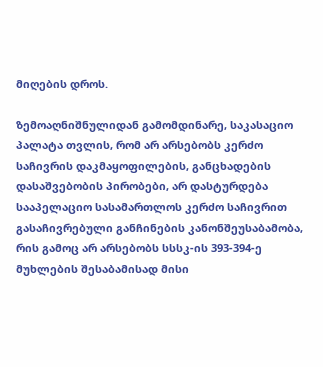მიღების დროს.

ზემოაღნიშნულიდან გამომდინარე, საკასაციო პალატა თვლის, რომ არ არსებობს კერძო საჩივრის დაკმაყოფილების, განცხადების დასაშვებობის პირობები, არ დასტურდება სააპელაციო სასამართლოს კერძო საჩივრით გასაჩივრებული განჩინების კანონშეუსაბამობა, რის გამოც არ არსებობს სსსკ-ის 393-394-ე მუხლების შესაბამისად მისი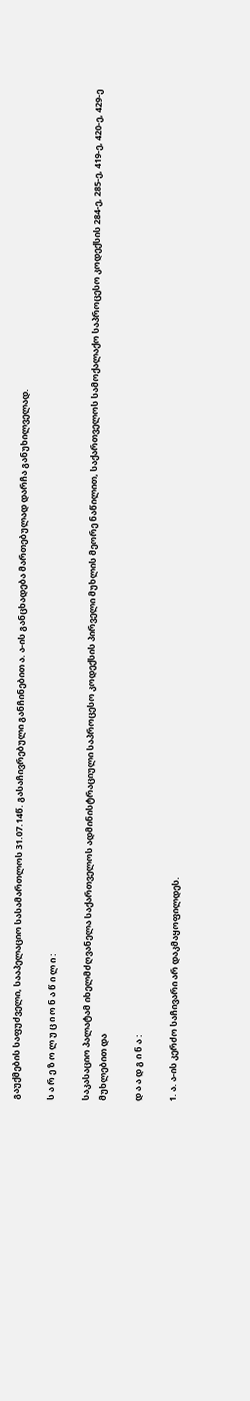გაუქმების საფუძველი, სააპელაციო სასამართლოს 31.07.14წ. გასაჩივრებული განჩინებით ა. ა-ის განცხადება მართებულად დარჩა განუხილველად.

ს ა რ ე ზ ო ლ უ ც ი ო ნ ა წ ი ლ ი :

საკასაციო პალატამ იხელმძღვანელა საქართველოს ადმინისტრაციული საპროცესო კოდექსის პირველი მუხლის მეორე ნაწილით, საქართველოს სამოქალაქო საპროცესო კოდექსის 284-ე, 285-ე, 419-ე, 420-ე, 429-ე მუხლებით და

დ ა ა დ გ ი ნ ა :

1. ა. ა-ის კერძო საჩივარი არ დაკმაყოფილდეს.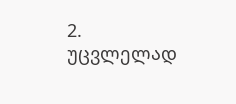2. უცვლელად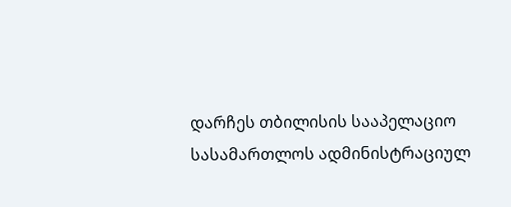დარჩეს თბილისის სააპელაციო სასამართლოს ადმინისტრაციულ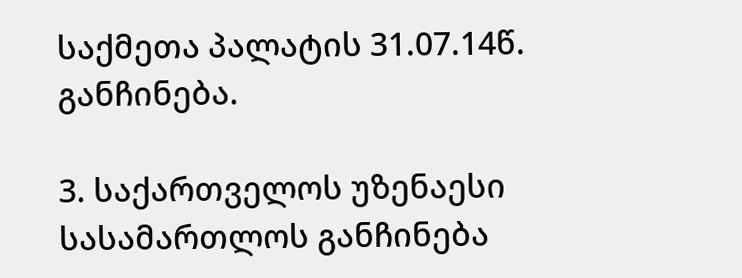საქმეთა პალატის 31.07.14წ. განჩინება.

3. საქართველოს უზენაესი სასამართლოს განჩინება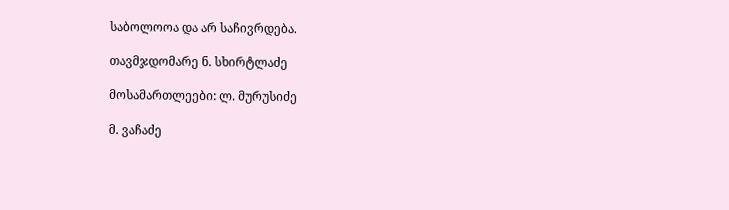საბოლოოა და არ საჩივრდება.

თავმჯდომარე ნ. სხირტლაძე

მოსამართლეები: ლ. მურუსიძე

მ. ვაჩაძე